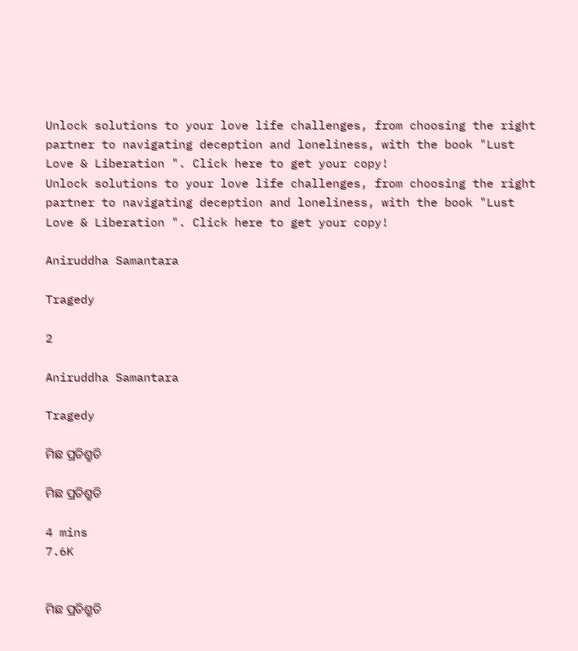Unlock solutions to your love life challenges, from choosing the right partner to navigating deception and loneliness, with the book "Lust Love & Liberation ". Click here to get your copy!
Unlock solutions to your love life challenges, from choosing the right partner to navigating deception and loneliness, with the book "Lust Love & Liberation ". Click here to get your copy!

Aniruddha Samantara

Tragedy

2

Aniruddha Samantara

Tragedy

ମିଛ ପ୍ରତିଶ୍ରୁତି

ମିଛ ପ୍ରତିଶ୍ରୁତି

4 mins
7.6K


ମିଛ ପ୍ରତିଶ୍ରୁତି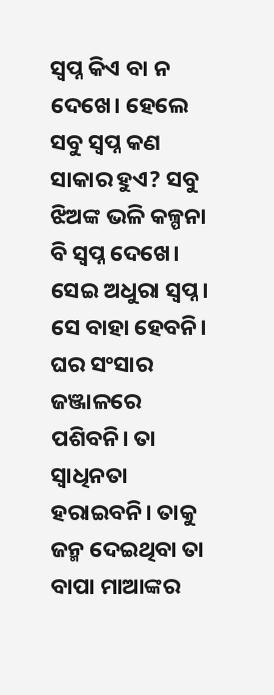ସ୍ବପ୍ନ କିଏ ବା ନ ଦେଖେ। ହେଲେ ସବୁ ସ୍ବପ୍ନ କଣ ସାକାର ହୁଏ? ସବୁ ଝିଅଙ୍କ ଭଳି କଳ୍ପନା ବି ସ୍ବପ୍ନ ଦେଖେ। ସେଇ ଅଧୁରା ସ୍ବପ୍ନ। ସେ ବାହା ହେବନି। ଘର ସଂସାର ଜଞ୍ଜାଳରେ ପଶିବନି। ତା ସ୍ବାଧିନତା ହରାଇବନି। ତାକୁ ଜନ୍ମ ଦେଇଥିବା ତା ବାପା ମାଆଙ୍କର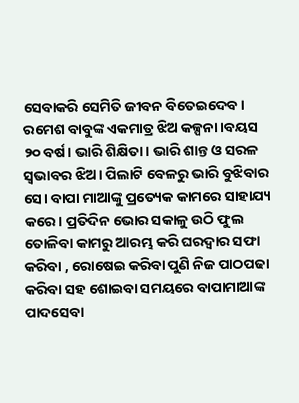ସେବାକରି ସେମିତି ଜୀବନ ବିତେଇଦେବ।
ରମେଶ ବାବୁଙ୍କ ଏକମାତ୍ର ଝିଅ କଳ୍ପନା।ବୟସ ୨୦ ବର୍ଷ। ଭାରି ଶିକ୍ଷିତା। ଭାରି ଶାନ୍ତ ଓ ସରଳ ସ୍ବଭାବର ଝିଅ। ପିଲାଟି ବେଳରୁ ଭାରି ବୁଝିବାର ସେ। ବାପା ମାଆଙ୍କୁ ପ୍ରତ୍ୟେକ କାମରେ ସାହାଯ୍ୟ କରେ। ପ୍ରତିଦିନ ଭୋର ସକାଳୁ ଉଠି ଫୁଲ ତୋଳିବା କାମରୁ ଆରମ୍ଭ କରି ଘରଦ୍ବାର ସଫା କରିବା , ରୋଷେଇ କରିବା ପୁଣି ନିଜ ପାଠପଢା କରିବା ସହ ଶୋଇବା ସମୟରେ ବାପାମାଆଙ୍କ ପାଦସେବା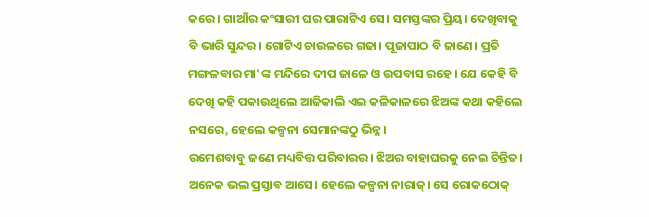କରେ। ଗାଆଁର କଂସାରୀ ଘର ପାରାଟିଏ ସେ। ସମସ୍ତଙ୍କର ପ୍ରିୟ। ଦେଖିବାକୁ ବି ଭାରି ସୁନ୍ଦର। ଗୋଟିଏ ଚାଉଳରେ ଗଢା। ପୂଜାପାଠ ବି ଜାଣେ। ପ୍ରତି ମଙ୍ଗଳବାର ମା'ଙ୍କ ମନ୍ଦିରେ ଦୀପ ଜାଳେ ଓ ଉପବାସ ରହେ। ଯେ କେହି ବି ଦେଖି କହି ପକାଉଥିଲେ ଆଜିକାଲି ଏଇ କଳିକାଳରେ ଝିଅଙ୍କ କଥା କହିଲେ ନସରେ, ହେଲେ କଳ୍ପନା ସେମାନଙ୍କଠୁ ଭିନ୍ନ।
ରମେଶବାବୁ ଜଣେ ମଧ୍ୟବିତ୍ତ ପରିବାରର। ଝିଅର ବାହାଘରକୁ ନେଇ ଚିନ୍ତିତ। ଅନେକ ଭଲ ପ୍ରସ୍ତାବ ଆସେ। ହେଲେ କଳ୍ପନା ନାରାଜ୍। ସେ ରୋକଠୋକ୍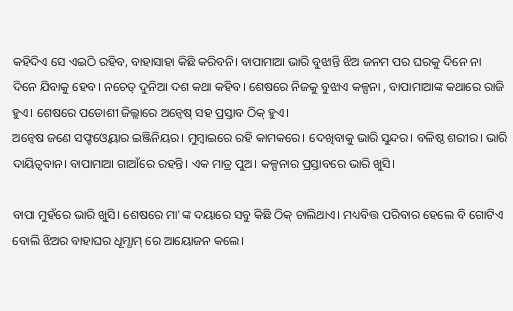କହିଦିଏ ସେ ଏଇଠି ରହିବ, ବାହାସାହା କିଛି କରିବନି। ବାପାମାଆ ଭାରି ବୁଝାନ୍ତି ଝିଅ ଜନମ ପର ଘରକୁ ଦିନେ ନା ଦିନେ ଯିବାକୁ ହେବ। ନଚେତ୍ ଦୁନିଆ ଦଶ କଥା କହିବ। ଶେଷରେ ନିଜକୁ ବୁଝାଏ କଳ୍ପନା , ବାପାମାଆଙ୍କ କଥାରେ ରାଜି ହୁଏ। ଶେଷରେ ପଡୋଶୀ ଜିଲ୍ଲାରେ ଅନ୍ବେଷ୍ ସହ ପ୍ରସ୍ତାବ ଠିକ୍ ହୁଏ।
ଅନ୍ବେଷ ଜଣେ ସଫ୍ଟଓ୍ବେୟାର ଇଞ୍ଜିନିୟର। ମୁମ୍ବାଇରେ ରହି କାମକରେ। ଦେଖିବାକୁ ଭାରି ସୁନ୍ଦର। ବଳିଷ୍ଠ ଶରୀର। ଭାରି ଦାୟିତ୍ବବାନ। ବାପାମାଆ ଗାଆଁରେ ରହନ୍ତି। ଏକ ମାତ୍ର ପୁଅ। କଳ୍ପନାର ପ୍ରସ୍ତାବରେ ଭାରି ଖୁସି।

ବାପା ମୁହଁରେ ଭାରି ଖୁସି। ଶେଷରେ ମା'ଙ୍କ ଦୟାରେ ସବୁ କିଛି ଠିକ୍ ଚାଲିଥାଏ। ମଧ୍ୟବିତ୍ତ ପରିବାର ହେଲେ ବି ଗୋଟିଏ ବୋଲି ଝିଅର ବାହାଘର ଧୂମ୍ଧାମ୍ ରେ ଆୟୋଜନ କଲେ।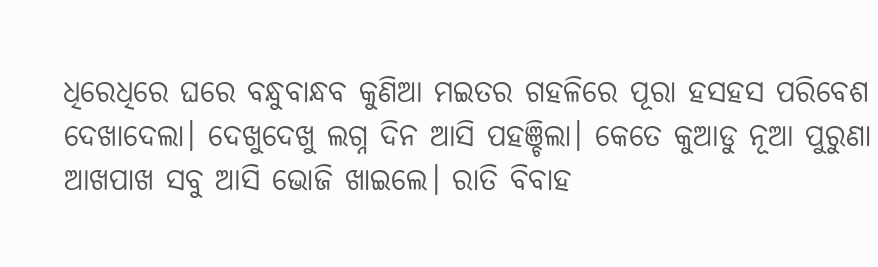ଧିରେଧିରେ ଘରେ ବନ୍ଧୁବାନ୍ଧବ କୁଣିଆ ମଇତର ଗହଳିରେ ପୂରା ହସହସ ପରିବେଶ ଦେଖାଦେଲା। ଦେଖୁଦେଖୁ ଲଗ୍ନ ଦିନ ଆସି ପହଞ୍ଚିଲା। କେତେ କୁଆଡୁ ନୂଆ ପୁରୁଣା ଆଖପାଖ ସବୁ ଆସି ଭୋଜି ଖାଇଲେ। ରାତି ବିବାହ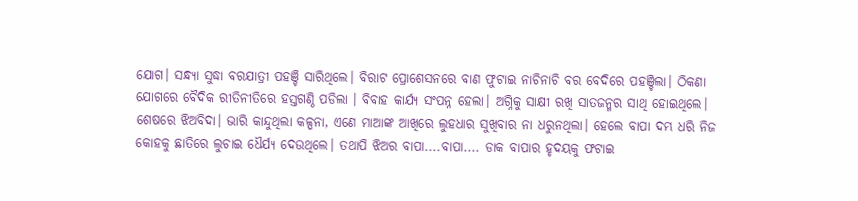ଯୋଗ। ସନ୍ଧ୍ୟା ସୁଦ୍ଧା ବରଯାତ୍ରୀ ପହଞ୍ଚି ସାରିଥିଲେ। ବିରାଟ ପ୍ରୋଶେସନରେ ବାଣ ଫୁଟାଇ ନାଚିନାଚି ବର ବେଦିରେ ପହଞ୍ଚିଲା। ଠିକଣା ଯୋଗରେ ବୈଦିକ ରୀତିନୀତିରେ ହସ୍ତଗଣ୍ଠି ପଡିଲା । ବିବାହ କାର୍ଯ୍ୟ ସଂପନ୍ନ ହେଲା। ଅଗ୍ନିକୁ ସାକ୍ଷୀ ରଖି ସାତଜନ୍ମର ସାଥି ହୋଇଥିଲେ। ଶେଷରେ ଝିଅବିଦା। ଭାରି କାନ୍ଦୁଥିଲା କଳ୍ପନା, ଏଣେ ମାଆଙ୍କ ଆଖିରେ ଲୁହଧାର ସୁଖିବାର ନା ଧରୁନଥିଲା। ହେଲେ ବାପା ଦମ୍ଭ ଧରି ନିଜ କୋହକୁ ଛାତିରେ ଲୁଚାଇ ଧୈର୍ଯ୍ୟ ଦେଉଥିଲେ। ତଥାପି ଝିଅର ବାପା....ବାପା.... ଡାକ ବାପାର ହୃଦୟକୁ ଫଟାଇ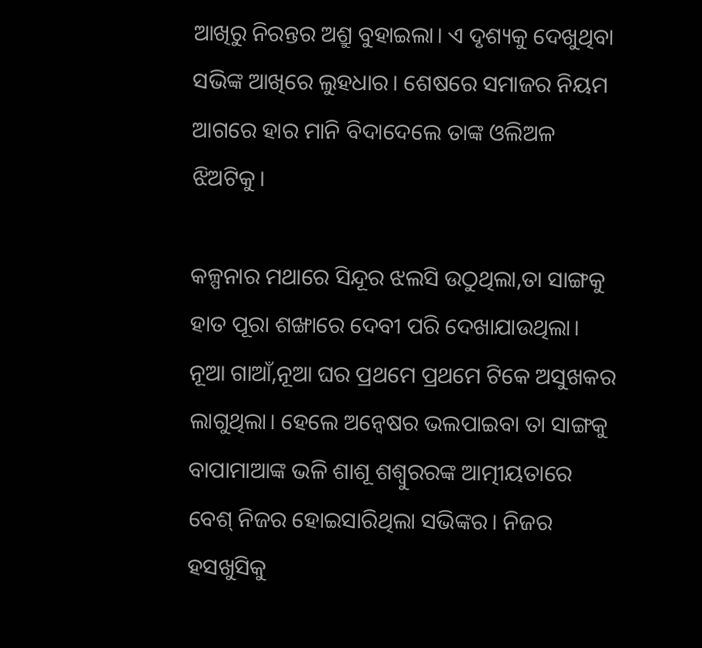ଆଖିରୁ ନିରନ୍ତର ଅଶ୍ରୁ ବୁହାଇଲା। ଏ ଦୃଶ୍ୟକୁ ଦେଖୁଥିବା ସଭିଙ୍କ ଆଖିରେ ଲୁହଧାର। ଶେଷରେ ସମାଜର ନିୟମ ଆଗରେ ହାର ମାନି ବିଦାଦେଲେ ତାଙ୍କ ଓଲିଅଳ ଝିଅଟିକୁ।

କଳ୍ପନାର ମଥାରେ ସିନ୍ଦୂର ଝଲସି ଉଠୁଥିଲା,ତା ସାଙ୍ଗକୁ ହାତ ପୂରା ଶଙ୍ଖାରେ ଦେବୀ ପରି ଦେଖାଯାଉଥିଲା। ନୂଆ ଗାଆଁ,ନୂଆ ଘର ପ୍ରଥମେ ପ୍ରଥମେ ଟିକେ ଅସୁଖକର ଲାଗୁଥିଲା। ହେଲେ ଅନ୍ବେଷର ଭଲପାଇବା ତା ସାଙ୍ଗକୁ ବାପାମାଆଙ୍କ ଭଳି ଶାଶୂ ଶଶ୍ବୁରରଙ୍କ ଆତ୍ମୀୟତାରେ ବେଶ୍ ନିଜର ହୋଇସାରିଥିଲା ସଭିଙ୍କର। ନିଜର ହସଖୁସିକୁ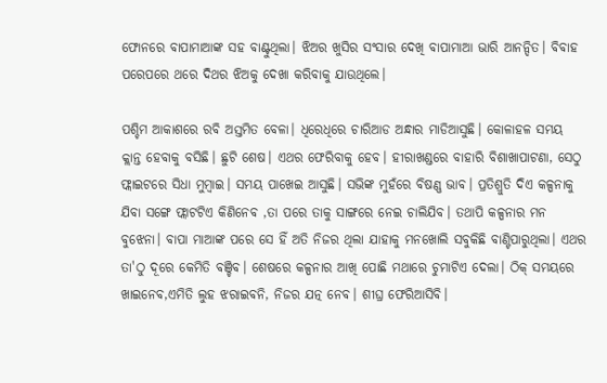ଫୋନରେ ବାପାମାଆଙ୍କ ସହ ବାଣ୍ଟୁଥିଲା। ଝିଅର ଖୁସିର ସଂସାର ଦେଖି ବାପାମାଆ ଭାରି ଆନନ୍ଦିତ। ବିବାହ ପରେପରେ ଥରେ ଦିଥର ଝିଅକୁ ଦେଖା କରିବାକୁ ଯାଉଥିଲେ।

ପଶ୍ଚିମ ଆକାଶରେ ରବି ଅସ୍ତମିତ ବେଳା। ଧିରେଧିରେ ଚାରିଆଡ ଅନ୍ଧାର ମାଡିଆସୁଛି। କୋଳାହଳ ସମୟ କ୍ଲାନ୍ତ ହେବାକୁ ବସିଛି। ଛୁଟି ଶେଷ। ଏଥର ଫେରିବାକୁ ହେବ। ହୀରାଖଣ୍ଡରେ ବାହାରି ବିଶାଖାପାଟଣା, ସେଠୁ ଫ୍ଲାଇଟରେ ସିଧା ମୁମ୍ବାଇ। ସମୟ ପାଖେଇ ଆସୁଛି। ସଭିଙ୍କ ମୁହଁରେ ବିଷଣ୍ଣ ଭାବ। ପ୍ରତିଶ୍ରୁତି ଦିଏ କଳ୍ପନାକୁ ଯିବା ସଙ୍ଗେ ଫ୍ଲାଟଟିଏ କିଣିନେବ ,ତା ପରେ ତାକୁ ସାଙ୍ଗରେ ନେଇ ଚାଲିଯିବ। ତଥାପି କଳ୍ପନାର ମନ ବୁଝେନା। ବାପା ମାଆଙ୍କ ପରେ ସେ ହିଁ ଅତି ନିଜର ଥିଲା ଯାହାକୁ ମନଖୋଲି ସବୁକିଛି ବାଣ୍ଟିପାରୁଥିଲା। ଏଥର ତା'ଠୁ ଦୂରେ କେମିତି ବଞ୍ଚିବ। ଶେଷରେ କଳ୍ପନାର ଆଖି ପୋଛି ମଥାରେ ଚୁମାଟିଏ ଦେଲା। ଠିକ୍ ସମୟରେ ଖାଇନେବ,ଏମିତି ଲୁହ ଝରାଇବନି, ନିଜର ଯତ୍ନ ନେବ। ଶୀଘ୍ର ଫେରିଆସିବି।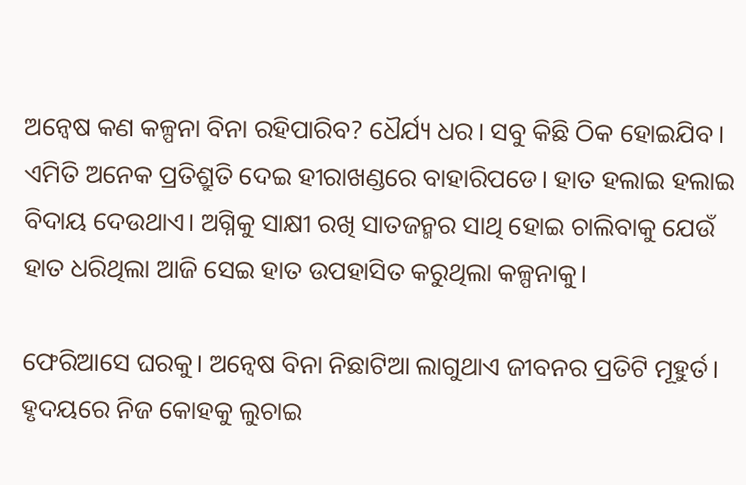ଅନ୍ବେଷ କଣ କଳ୍ପନା ବିନା ରହିପାରିବ? ଧୈର୍ଯ୍ୟ ଧର। ସବୁ କିଛି ଠିକ ହୋଇଯିବ। ଏମିତି ଅନେକ ପ୍ରତିଶ୍ରୁତି ଦେଇ ହୀରାଖଣ୍ଡରେ ବାହାରିପଡେ। ହାତ ହଲାଇ ହଲାଇ ବିଦାୟ ଦେଉଥାଏ। ଅଗ୍ନିକୁ ସାକ୍ଷୀ ରଖି ସାତଜନ୍ମର ସାଥି ହୋଇ ଚାଲିବାକୁ ଯେଉଁ ହାତ ଧରିଥିଲା ଆଜି ସେଇ ହାତ ଉପହାସିତ କରୁଥିଲା କଳ୍ପନାକୁ।

ଫେରିଆସେ ଘରକୁ। ଅନ୍ବେଷ ବିନା ନିଛାଟିଆ ଲାଗୁଥାଏ ଜୀବନର ପ୍ରତିଟି ମୂହୁର୍ତ। ହୃଦୟରେ ନିଜ କୋହକୁ ଲୁଚାଇ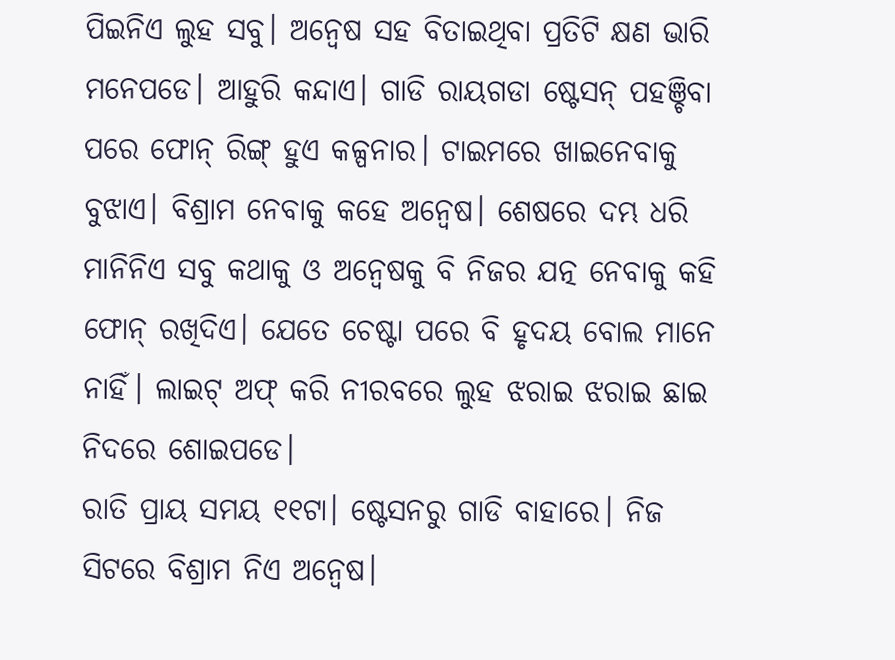ପିଇନିଏ ଲୁହ ସବୁ। ଅନ୍ବେଷ ସହ ବିତାଇଥିବା ପ୍ରତିଟି କ୍ଷଣ ଭାରି ମନେପଡେ। ଆହୁରି କନ୍ଦାଏ। ଗାଡି ରାୟଗଡା ଷ୍ଟେସନ୍ ପହଞ୍ଚିବା ପରେ ଫୋନ୍ ରିଙ୍ଗ୍ ହୁଏ କଳ୍ପନାର। ଟାଇମରେ ଖାଇନେବାକୁ ବୁଝାଏ। ବିଶ୍ରାମ ନେବାକୁ କହେ ଅନ୍ବେଷ। ଶେଷରେ ଦମ୍ଭ ଧରି ମାନିନିଏ ସବୁ କଥାକୁ ଓ ଅନ୍ବେଷକୁ ବି ନିଜର ଯତ୍ନ ନେବାକୁ କହି ଫୋନ୍ ରଖିଦିଏ। ଯେତେ ଚେଷ୍ଟା ପରେ ବି ହୃଦୟ ବୋଲ ମାନେ ନାହିଁ। ଲାଇଟ୍ ଅଫ୍ କରି ନୀରବରେ ଲୁହ ଝରାଇ ଝରାଇ ଛାଇ ନିଦରେ ଶୋଇପଡେ।
ରାତି ପ୍ରାୟ ସମୟ ୧୧ଟା। ଷ୍ଟେସନରୁ ଗାଡି ବାହାରେ। ନିଜ ସିଟରେ ବିଶ୍ରାମ ନିଏ ଅନ୍ବେଷ।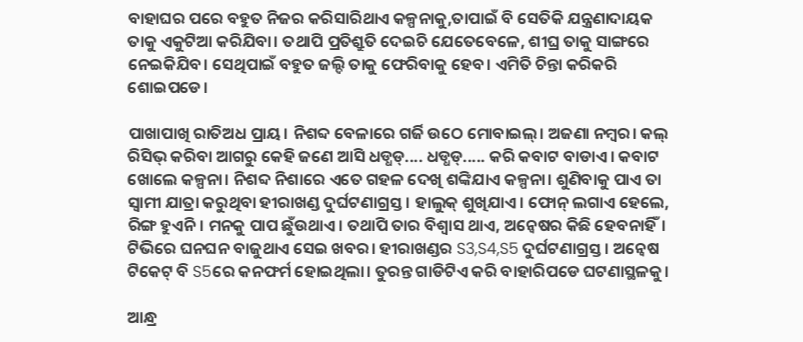ବାହାଘର ପରେ ବହୁତ ନିଜର କରିସାରିଥାଏ କଳ୍ପନାକୁ,ତାପାଇଁ ବି ସେତିକି ଯନ୍ତ୍ରଣାଦାୟକ ତାକୁ ଏକୁଟିଆ କରିଯିବା। ତଥାପି ପ୍ରତିଶ୍ରୁତି ଦେଇଚି ଯେତେବେଳେ, ଶୀଘ୍ର ତାକୁ ସାଙ୍ଗରେ ନେଇକିଯିବ। ସେଥିପାଇଁ ବହୁତ ଜଲ୍ଦି ତାକୁ ଫେରିବାକୁ ହେବ। ଏମିତି ଚିନ୍ତା କରିକରି ଶୋଇପଡେ।

ପାଖାପାଖି ରାତିଅଧ ପ୍ରାୟ। ନିଶବ୍ଦ ବେଳାରେ ଗର୍ଜି ଉଠେ ମୋବାଇଲ୍। ଅଜଣା ନମ୍ବର। କଲ୍ ରିସିଭ୍ କରିବା ଆଗରୁ କେହି ଜଣେ ଆସି ଧଡ୍ଧଡ୍.... ଧଡ୍ଧଡ୍..... କରି କବାଟ ବାଡାଏ। କବାଟ ଖୋଲେ କଳ୍ପନା। ନିଶବ୍ଦ ନିଶାରେ ଏତେ ଗହଳ ଦେଖି ଶଙ୍କିଯାଏ କଳ୍ପନା। ଶୁଣିବାକୁ ପାଏ ତା ସ୍ବାମୀ ଯାତ୍ରା କରୁଥିବା ହୀରାଖଣ୍ଡ ଦୁର୍ଘଟଣାଗ୍ରସ୍ତ। ହାଲୁକ୍ ଶୁଖିଯାଏ। ଫୋନ୍ ଲଗାଏ ହେଲେ, ରିଙ୍ଗ ହୁଏନି। ମନକୁ ପାପ ଛୁଁଉଥାଏ। ତଥାପି ତାର ବିଶ୍ବାସ ଥାଏ, ଅନ୍ବେଷର କିଛି ହେବନାହିଁ। ଟିଭିରେ ଘନଘନ ବାଜୁଥାଏ ସେଇ ଖବର। ହୀରାଖଣ୍ଡର S3,S4,S5 ଦୁର୍ଘଟଣାଗ୍ରସ୍ତ। ଅନ୍ବେଷ ଟିକେଟ୍ ବି S5ରେ କନଫର୍ମ ହୋଇଥିଲା। ତୁରନ୍ତ ଗାଡିଟିଏ କରି ବାହାରିପଡେ ଘଟଣାସ୍ଥଳକୁ।

ଆନ୍ଧ୍ର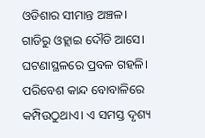ଓଡିଶାର ସୀମାନ୍ତ ଅଞ୍ଚଳ। ଗାଡିରୁ ଓହ୍ଲାଇ ଦୌଡି ଆସେ। ଘଟଣାସ୍ଥଳରେ ପ୍ରବଳ ଗହଳି। ପରିବେଶ କାନ୍ଦ ବୋବାଳିରେ କମ୍ପିଉଠୁଥାଏ। ଏ ସମସ୍ତ ଦୃଶ୍ୟ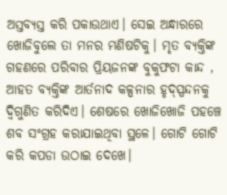ଅସ୍ତବ୍ୟସ୍ତ କରି ପକାଉଥାଏ। ସେଇ ଅନ୍ଧାରରେ ଖୋଜିବୁଲେ ତା ମନର ମଣିଷଟିକୁ। ମୃତ ବ୍ୟକ୍ତିଙ୍କ ଗହଣରେ ପରିବାର ପ୍ରିୟଜନଙ୍କ ବୁକୁଫଟା କାନ୍ଦ , ଆହତ ବ୍ୟକ୍ତିଙ୍କ ଆର୍ତନାଦ କଳ୍ପନାର ହୃଦ୍ସ୍ପନ୍ଦନକୁ ଦ୍ବିଗୁଣିତ କରିଦିଏ। ଶେଷରେ ଖୋଜିଖୋଜି ପହଞ୍ଚେ ଶବ ସଂଗ୍ରହ କରାଯାଇଥିବା ସ୍ଥଳେ। ଗୋଟି ଗୋଟି କରି କପଡା ଉଠାଇ ଦେଖେ।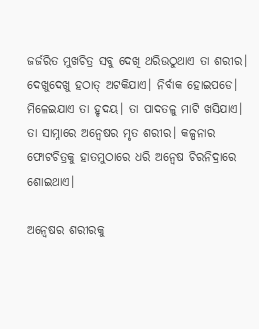ଜର୍ଜରିତ ମୁଖଚିତ୍ର ସବୁ ଦେଖି ଥରିଉଠୁଥାଏ ତା ଶରୀର। ଦେଖୁଦେଖୁ ହଠାତ୍ ଅଟକିଯାଏ। ନିର୍ବାକ ହୋଇପଡେ। ମିଳେଇଯାଏ ତା ହୃଦୟ। ତା ପାଦତଳୁ ମାଟି ଖସିଯାଏ। ତା ସାମ୍ନାରେ ଅନ୍ବେଷର ମୃତ ଶରୀର। କଳ୍ପନାର ଫୋଟଚିତ୍ରକୁ ହାତମୁଠାରେ ଧରି ଅନ୍ବେଷ ଚିରନିଦ୍ରାରେ ଶୋଇଥାଏ।

ଅନ୍ବେଷର ଶରୀରକୁ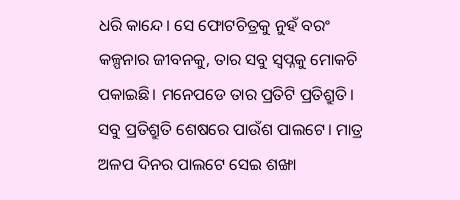ଧରି କାନ୍ଦେ। ସେ ଫୋଟଚିତ୍ରକୁ ନୁହଁ ବରଂ କଳ୍ପନାର ଜୀବନକୁ, ତାର ସବୁ ସ୍ବପ୍ନକୁ ମୋକଚି ପକାଇଛି। ମନେପଡେ ତାର ପ୍ରତିଟି ପ୍ରତିଶ୍ରୁତି। ସବୁ ପ୍ରତିଶ୍ରୁତି ଶେଷରେ ପାଉଁଶ ପାଲଟେ। ମାତ୍ର ଅଳପ ଦିନର ପାଲଟେ ସେଇ ଶଙ୍ଖା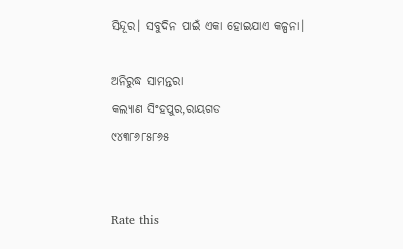ସିନ୍ଦୂର। ସବୁଦିନ ପାଇଁ ଏକା ହୋଇଯାଏ କଳ୍ପନା।

ଅନିରୁଦ୍ଧ ସାମନ୍ତରା
କଲ୍ୟାଣ ସିଂହପୁର,ରାୟଗଡ
୯୪୩୮୬୮୫୮୬୫


Rate this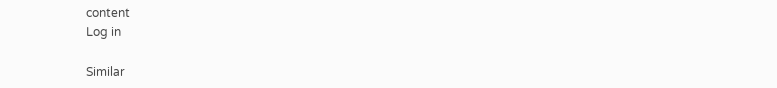content
Log in

Similar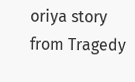oriya story from Tragedy